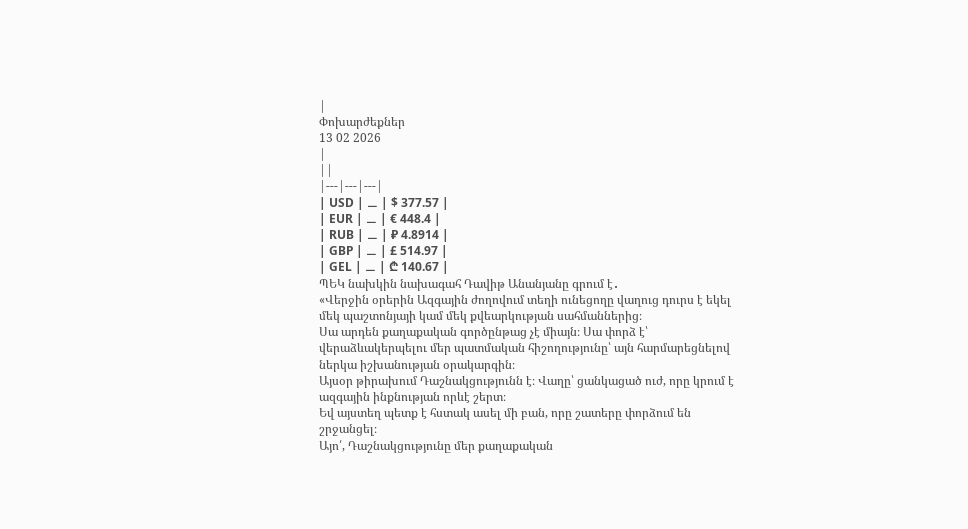|
Փոխարժեքներ
13 02 2026
|
||
|---|---|---|
| USD | ⚊ | $ 377.57 |
| EUR | ⚊ | € 448.4 |
| RUB | ⚊ | ₽ 4.8914 |
| GBP | ⚊ | £ 514.97 |
| GEL | ⚊ | ₾ 140.67 |
ՊԵԿ նախկին նախագահ Դավիթ Անանյանը գրում է․
«Վերջին օրերին Ազգային ժողովում տեղի ունեցողը վաղուց դուրս է եկել մեկ պաշտոնյայի կամ մեկ քվեարկության սահմաններից։
Սա արդեն քաղաքական գործընթաց չէ միայն։ Սա փորձ է՝ վերաձևակերպելու մեր պատմական հիշողությունը՝ այն հարմարեցնելով ներկա իշխանության օրակարգին։
Այսօր թիրախում Դաշնակցությունն է։ Վաղը՝ ցանկացած ուժ, որը կրում է ազգային ինքնության որևէ շերտ։
Եվ այստեղ պետք է հստակ ասել մի բան, որը շատերը փորձում են շրջանցել։
Այո՛, Դաշնակցությունը մեր քաղաքական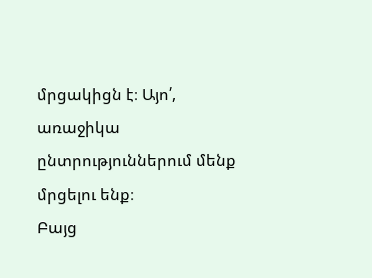մրցակիցն է։ Այո՛, առաջիկա ընտրություններում մենք մրցելու ենք։
Բայց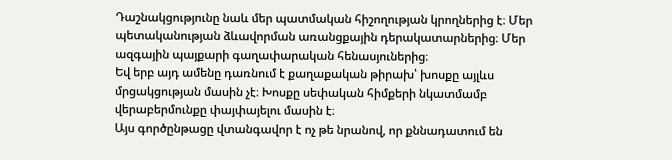Դաշնակցությունը նաև մեր պատմական հիշողության կրողներից է։ Մեր պետականության ձևավորման առանցքային դերակատարներից։ Մեր ազգային պայքարի գաղափարական հենասյուներից։
Եվ երբ այդ ամենը դառնում է քաղաքական թիրախ՝ խոսքը այլևս մրցակցության մասին չէ։ Խոսքը սեփական հիմքերի նկատմամբ վերաբերմունքը փայփայելու մասին է։
Այս գործընթացը վտանգավոր է ոչ թե նրանով, որ քննադատում են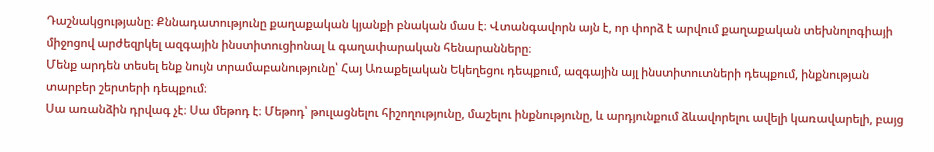Դաշնակցությանը։ Քննադատությունը քաղաքական կյանքի բնական մաս է։ Վտանգավորն այն է, որ փորձ է արվում քաղաքական տեխնոլոգիայի միջոցով արժեզրկել ազգային ինստիտուցիոնալ և գաղափարական հենարանները։
Մենք արդեն տեսել ենք նույն տրամաբանությունը՝ Հայ Առաքելական Եկեղեցու դեպքում, ազգային այլ ինստիտուտների դեպքում, ինքնության տարբեր շերտերի դեպքում։
Սա առանձին դրվագ չէ։ Սա մեթոդ է։ Մեթոդ՝ թուլացնելու հիշողությունը, մաշելու ինքնությունը, և արդյունքում ձևավորելու ավելի կառավարելի, բայց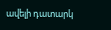ավելի դատարկ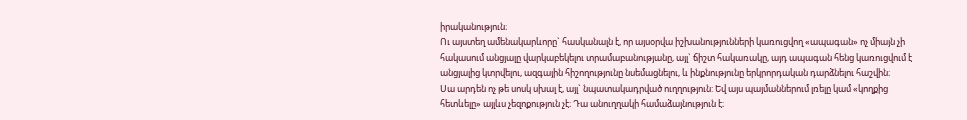իրականություն։
Ու այստեղ ամենակարևորը` հասկանալն է, որ այսօրվա իշխանությունների կառուցվող «ապագան» ոչ միայն չի հակասում անցյալը վարկաբեկելու տրամաբանությանը, այլ` ճիշտ հակառակը, այդ ապագան հենց կառուցվում է անցյալից կտրվելու, ազգային հիշողությունը նսեմացնելու, և ինքնությունը երկրորդական դարձնելու հաշվին։
Սա արդեն ոչ թե սոսկ սխալ է, այլ` նպատակադրված ուղղություն: Եվ այս պայմաններում լռելը կամ «կողքից հետևելը» այլևս չեզոքություն չէ։ Դա անուղղակի համաձայնություն է։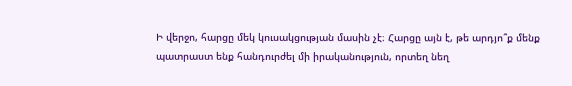Ի վերջո, հարցը մեկ կուսակցության մասին չէ։ Հարցը այն է, թե արդյո՞ք մենք պատրաստ ենք հանդուրժել մի իրականություն, որտեղ նեղ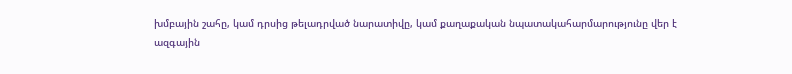խմբային շահը, կամ դրսից թելադրված նարատիվը, կամ քաղաքական նպատակահարմարությունը վեր է
ազգային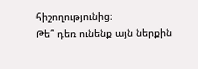հիշողությունից։
Թե՞ դեռ ունենք այն ներքին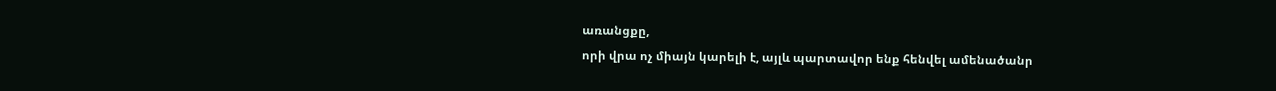առանցքը,
որի վրա ոչ միայն կարելի է, այլև պարտավոր ենք հենվել ամենածանր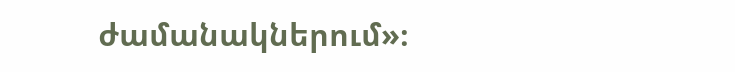ժամանակներում»։